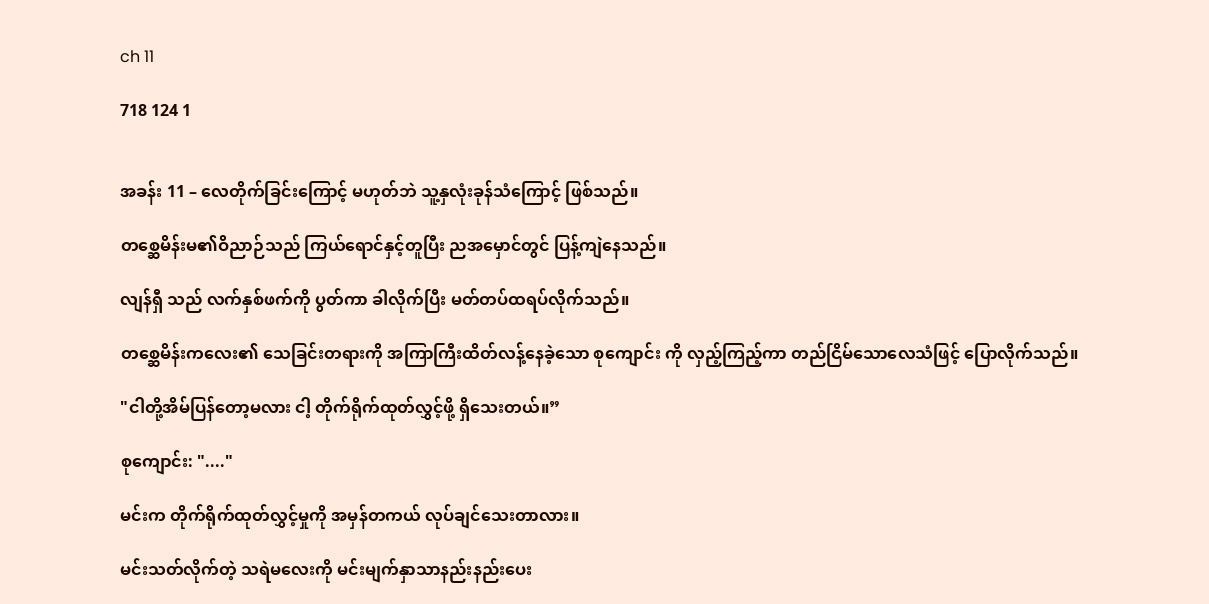ch 11

718 124 1


အခန်း 11 – လေတိုက်ခြင်းကြောင့် မဟုတ်ဘဲ သူ့နှလုံးခုန်သံကြောင့် ဖြစ်သည်။

တစ္ဆေမိန်းမ၏ဝိညာဉ်သည် ကြယ်ရောင်နှင့်တူပြီး ညအမှောင်တွင် ပြန့်ကျဲနေသည်။

လျန်ရှီ သည် လက်နှစ်ဖက်ကို ပွတ်ကာ ခါလိုက်ပြီး မတ်တပ်ထရပ်လိုက်သည်။

တ‌‌စ္ဆေမိန်းကလေး၏ သေခြင်းတရားကို အကြာကြီးထိတ်လန့်နေခဲ့သော စုကျောင်း ကို လှည့်ကြည့်ကာ တည်ငြိမ်သောလေသံဖြင့် ပြောလိုက်သည်။

"ငါတို့အိမ်ပြန်တော့မလား ငါ့ တိုက်ရိုက်ထုတ်လွှင့်ဖို့ ရှိသေးတယ်။”

စုကျောင်း: "...."

မင်းက တိုက်ရိုက်ထုတ်လွှင့်မှုကို အမှန်တကယ် လုပ်ချင်သေးတာလား။

မင်းသတ်လိုက်တဲ့ သရဲမလေးကို မင်းမျက်နှာသာနည်းနည်းပေး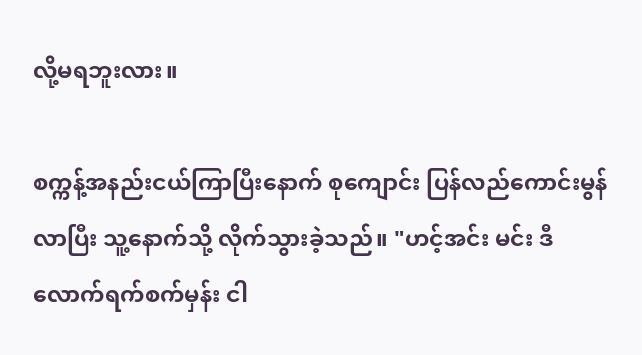လို့မရဘူးလား။

စက္ကန့်အနည်းငယ်ကြာပြီးနောက် စုကျောင်း ပြန်လည်ကောင်းမွန်လာပြီး သူ့နောက်သို့ လိုက်သွားခဲ့သည်။ "ဟင့်အင်း မင်း ဒီလောက်ရက်စက်မှန်း ငါ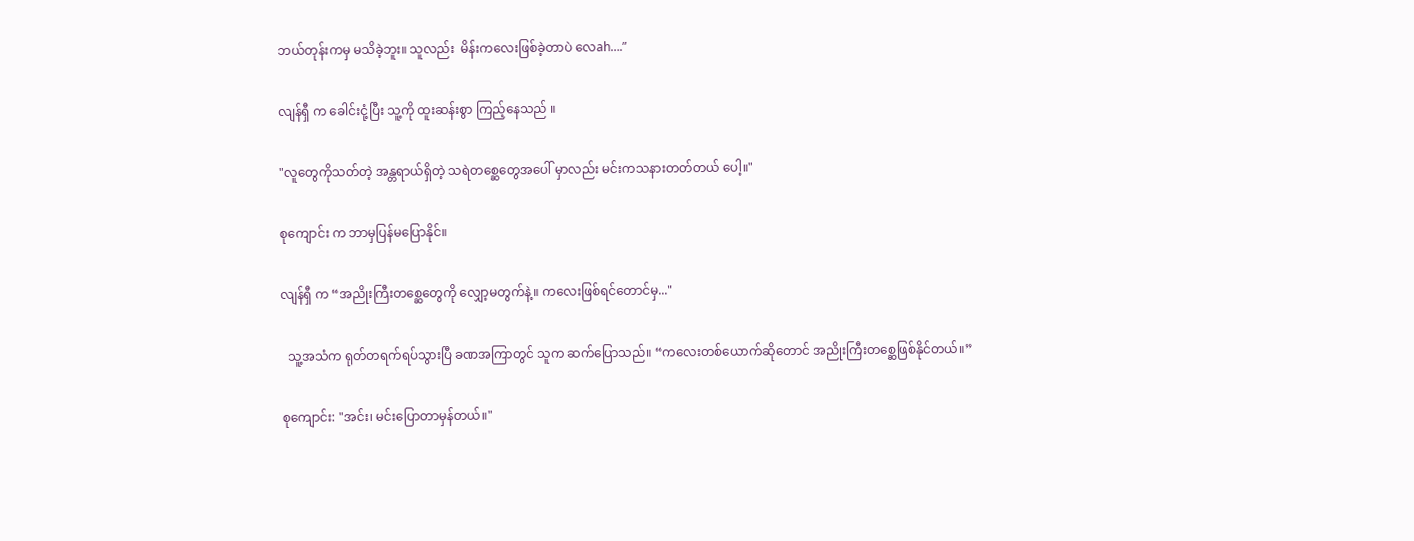ဘယ်တုန်းကမှ မသိခဲ့ဘူး။ သူလည်း  မိန်းကလေးဖြစ်ခဲ့တာပဲ လေah….”

လျန်ရှီ က ခေါင်းငုံ့ပြီး သူ့ကို ထူးဆန်းစွာ ကြည့်နေသည် ။

"လူတွေကိုသတ်တဲ့ အန္တရာယ်ရှိတဲ့ သရဲတစ္ဆေတွေအပေါ် မှာလည်း မင်းကသနားတတ်တယ် ပေါ့။"

စုကျောင်း က ဘာမှပြန်မပြောနိုင်။

လျန်ရှီ က “အညိုးကြီးတစ္ဆေတွေကို လျှော့မတွက်နဲ့။ ကလေးဖြစ်ရင်တောင်မှ..."

  သူ့အသံက ရုတ်တရက်ရပ်သွားပြီ ခဏအကြာတွင် သူက ဆက်ပြောသည်။ “ကလေးတစ်ယောက်ဆိုတောင် အညိုးကြီးတစ္ဆေဖြစ်နိုင်တယ်။”

စုကျောင်း: "အင်း၊ မင်းပြောတာမှန်တယ်။"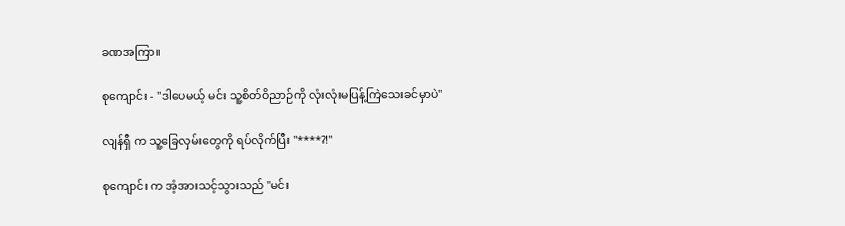ခဏအကြာ။

စုကျောင်း - "ဒါပေမယ့် မင်း သူ့စိတ်ဝိညာဉ်ကို လုံးလုံးမပြန့်ကြဲသေးခင်မှာပဲ"

လျန်ရှီ က သူ့ခြေလှမ်းတွေကို ရပ်လိုက်ပြီး "****?!"

စုကျောင်း က အံ့အားသင့်သွားသည် "မင်း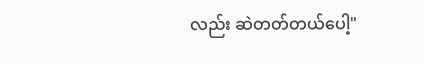လည်း ဆဲတတ်တယ်ပေါ့"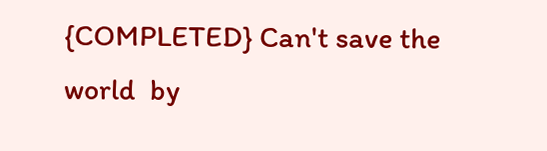{COMPLETED} Can't save the world  by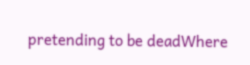pretending to be deadWhere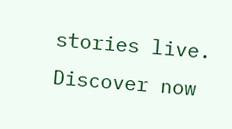stories live. Discover now